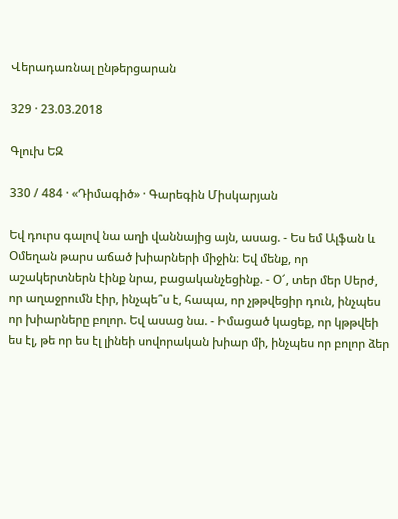Վերադառնալ ընթերցարան

329 · 23.03.2018

Գլուխ ԵԶ

330 / 484 · «Դիմագիծ» · Գարեգին Միսկարյան

Եվ դուրս գալով նա աղի վաննայից այն, ասաց. - Ես եմ Ալֆան և Օմեղան թարս աճած խիարների միջին։ Եվ մենք, որ աշակերտներն էինք նրա, բացականչեցինք. - Օ՜, տեր մեր Սերժ, որ աղաջրումն էիր, ինչպե՞ս է, հապա, որ չթթվեցիր դուն, ինչպես որ խիարները բոլոր. Եվ ասաց նա. - Իմացած կացեք, որ կթթվեի ես էլ, թե որ ես էլ լինեի սովորական խիար մի, ինչպես որ բոլոր ձեր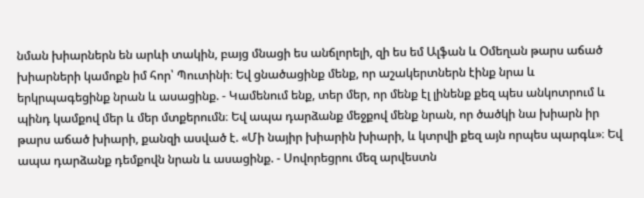նման խիարներն են արևի տակին, բայց մնացի ես անճլորելի, զի ես եմ Ալֆան և Օմեղան թարս աճած խիարների կամոքն իմ հոր՝ Պուտինի։ Եվ ցնածացինք մենք, որ աշակերտներն էինք նրա և երկրպագեցինք նրան և ասացինք. - Կամենում ենք, տեր մեր, որ մենք էլ լինենք քեզ պես անկոտրում և պինդ կամքով մեր և մեր մտքերումն։ Եվ ապա դարձանք մեջքով մենք նրան, որ ծածկի նա խիարն իր թարս աճած խիարի, քանզի ասված է. «Մի նայիր խիարին խիարի, և կտրվի քեզ այն որպես պարգև»։ Եվ ապա դարձանք դեմքովն նրան և ասացինք. - Սովորեցրու մեզ արվեստն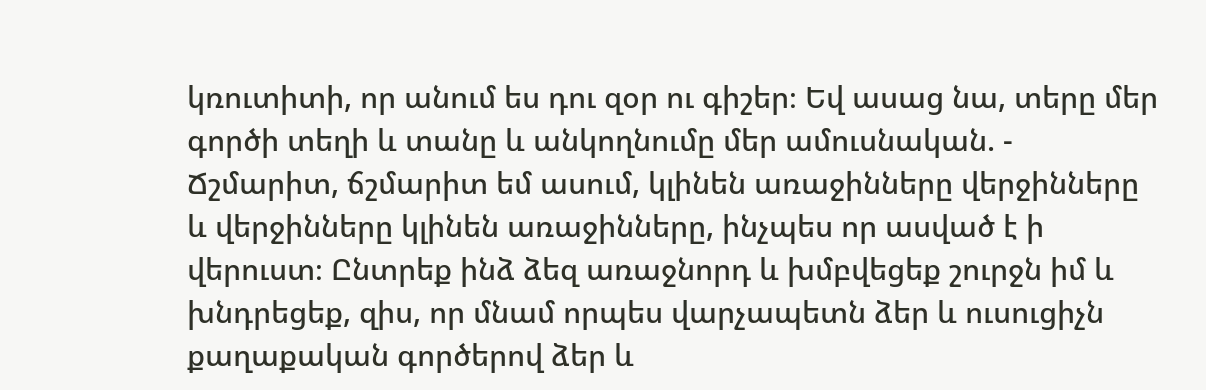կռուտիտի, որ անում ես դու զօր ու գիշեր։ Եվ ասաց նա, տերը մեր գործի տեղի և տանը և անկողնումը մեր ամուսնական. - Ճշմարիտ, ճշմարիտ եմ ասում, կլինեն առաջինները վերջինները և վերջինները կլինեն առաջինները, ինչպես որ ասված է ի վերուստ։ Ընտրեք ինձ ձեզ առաջնորդ և խմբվեցեք շուրջն իմ և խնդրեցեք, զիս, որ մնամ որպես վարչապետն ձեր և ուսուցիչն քաղաքական գործերով ձեր և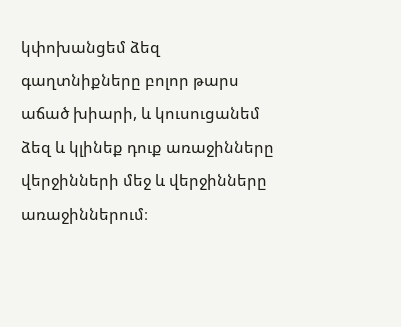կփոխանցեմ ձեզ գաղտնիքները բոլոր թարս աճած խիարի, և կուսուցանեմ ձեզ և կլինեք դուք առաջինները վերջինների մեջ և վերջինները առաջիններում։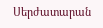Սերժատարան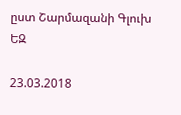ըստ Շարմազանի Գլուխ ԵԶ

23.03.2018